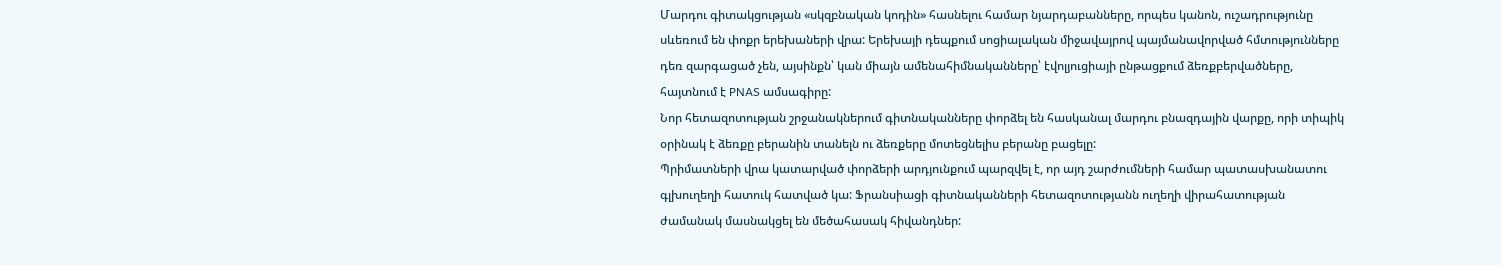Մարդու գիտակցության «սկզբնական կոդին» հասնելու համար նյարդաբանները, որպես կանոն, ուշադրությունը սևեռում են փոքր երեխաների վրա: Երեխայի դեպքում սոցիալական միջավայրով պայմանավորված հմտությունները դեռ զարգացած չեն, այսինքն՝ կան միայն ամենահիմնականները՝ էվոլյուցիայի ընթացքում ձեռքբերվածները, հայտնում է PNAS ամսագիրը:
Նոր հետազոտության շրջանակներում գիտնականները փորձել են հասկանալ մարդու բնազդային վարքը, որի տիպիկ օրինակ է ձեռքը բերանին տանելն ու ձեռքերը մոտեցնելիս բերանը բացելը:
Պրիմատների վրա կատարված փորձերի արդյունքում պարզվել է, որ այդ շարժումների համար պատասխանատու գլխուղեղի հատուկ հատված կա: Ֆրանսիացի գիտնականների հետազոտությանն ուղեղի վիրահատության ժամանակ մասնակցել են մեծահասակ հիվանդներ: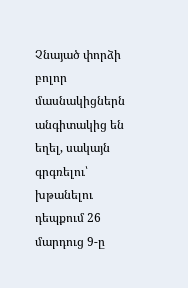Չնայած փորձի բոլոր մասնակիցներն անգիտակից են եղել, սակայն գրգռելու՝ խթանելու դեպքում 26 մարդուց 9-ը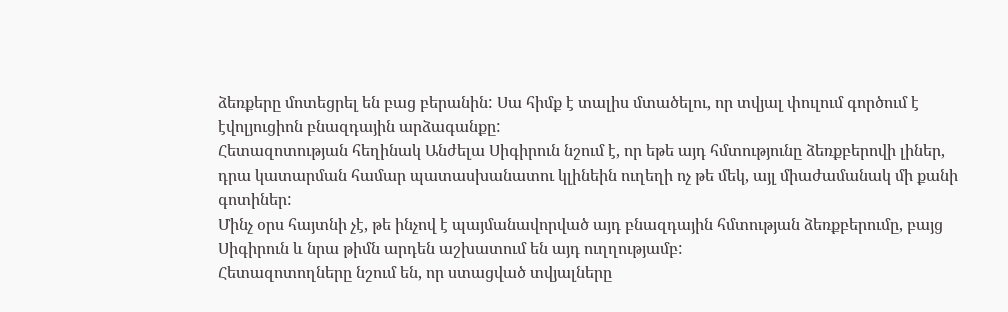ձեռքերը մոտեցրել են բաց բերանին: Սա հիմք է տալիս մտածելու, որ տվյալ փուլում գործում է էվոլյուցիոն բնազդային արձագանքը:
Հետազոտության հեղինակ Անժելա Սիգիրուն նշում է, որ եթե այդ հմտությունը ձեռքբերովի լիներ, դրա կատարման համար պատասխանատու կլինեին ուղեղի ոչ թե մեկ, այլ միաժամանակ մի քանի գոտիներ:
Մինչ օրս հայտնի չէ, թե ինչով է պայմանավորված այդ բնազդային հմտության ձեռքբերումը, բայց Սիգիրուն և նրա թիմն արդեն աշխատում են այդ ուղղությամբ:
Հետազոտողները նշում են, որ ստացված տվյալները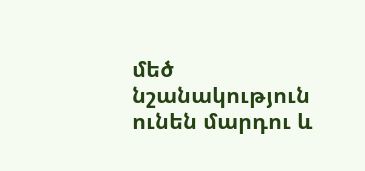մեծ նշանակություն ունեն մարդու և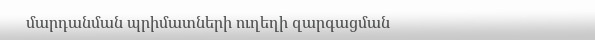մարդանման պրիմատների ուղեղի զարգացման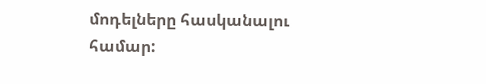մոդելները հասկանալու համար: